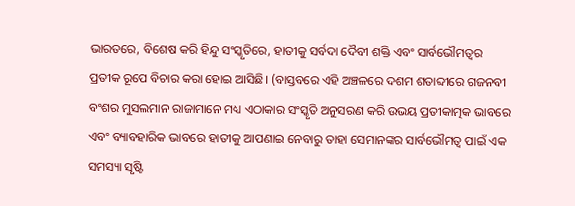ଭାରତରେ, ବିଶେଷ କରି ହିନ୍ଦୁ ସଂସ୍କୃତିରେ, ହାତୀକୁ ସର୍ବଦା ଦୈବୀ ଶକ୍ତି ଏବଂ ସାର୍ବଭୌମତ୍ବର ପ୍ରତୀକ ରୂପେ ବିଚାର କରା ହୋଇ ଆସିଛି। (ବାସ୍ତବରେ ଏହି ଅଞ୍ଚଳରେ ଦଶମ ଶତାବ୍ଦୀରେ ଗଜନବୀ ବଂଶର ମୁସଲମାନ ରାଜାମାନେ ମଧ୍ୟ ଏଠାକାର ସଂସ୍କୃତି ଅନୁସରଣ କରି ଉଭୟ ପ୍ରତୀକାତ୍ମକ ଭାବରେ ଏବଂ ବ୍ୟାବହାରିକ ଭାବରେ ହାତୀକୁ ଆପଣାଇ ନେବାରୁ ତାହା ସେମାନଙ୍କର ସାର୍ବଭୌମତ୍ବ ପାଇଁ ଏକ ସମସ୍ୟା ସୃଷ୍ଟି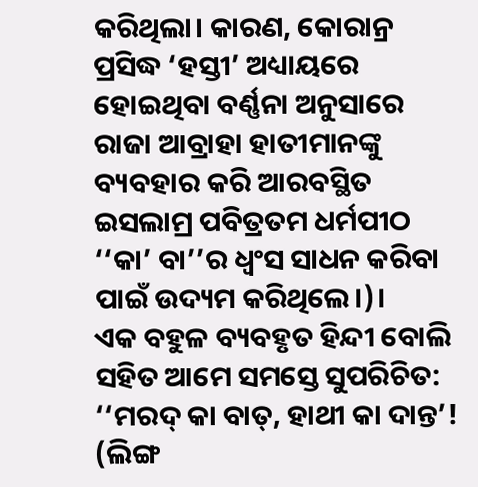କରିଥିଲା। କାରଣ, କୋରାନ୍ର ପ୍ରସିଦ୍ଧ ‘ହସ୍ତୀ’ ଅଧ୍ୟାୟରେ ହୋଇଥିବା ବର୍ଣ୍ଣନା ଅନୁସାରେ ରାଜା ଆବ୍ରାହା ହାତୀମାନଙ୍କୁ ବ୍ୟବହାର କରି ଆରବସ୍ଥିତ ଇସଲାମ୍ର ପବିତ୍ରତମ ଧର୍ମପୀଠ ‘‘କା’ ବା’’ର ଧ୍ବଂସ ସାଧନ କରିବା ପାଇଁ ଉଦ୍ୟମ କରିଥିଲେ।)।
ଏକ ବହୁଳ ବ୍ୟବହୃତ ହିନ୍ଦୀ ବୋଲି ସହିତ ଆମେ ସମସ୍ତେ ସୁପରିଚିତ: ‘‘ମରଦ୍ କା ବାତ୍, ହାଥୀ କା ଦାନ୍ତ’! (ଲିଙ୍ଗ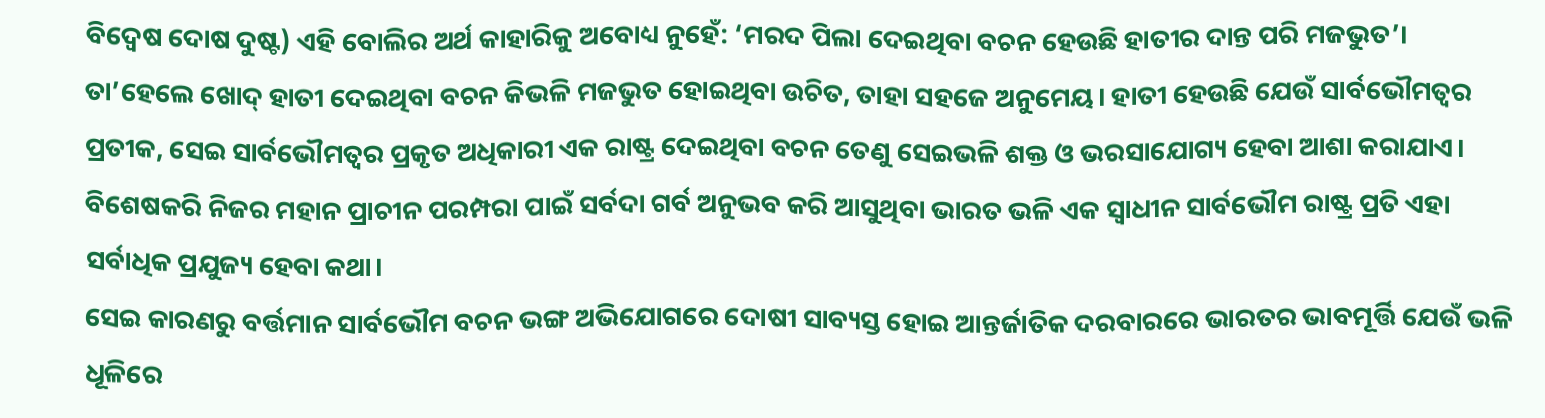ବିଦ୍ବେଷ ଦୋଷ ଦୁଷ୍ଟ) ଏହି ବୋଲିର ଅର୍ଥ କାହାରିକୁ ଅବୋଧ୍ୟ ନୁହେଁ: ‘ମରଦ ପିଲା ଦେଇଥିବା ବଚନ ହେଉଛି ହାତୀର ଦାନ୍ତ ପରି ମଜଭୁତ’। ତା’ହେଲେ ଖୋଦ୍ ହାତୀ ଦେଇଥିବା ବଚନ କିଭଳି ମଜଭୁତ ହୋଇଥିବା ଉଚିତ, ତାହା ସହଜେ ଅନୁମେୟ। ହାତୀ ହେଉଛି ଯେଉଁ ସାର୍ବଭୌମତ୍ବର ପ୍ରତୀକ, ସେଇ ସାର୍ବଭୌମତ୍ବର ପ୍ରକୃତ ଅଧିକାରୀ ଏକ ରାଷ୍ଟ୍ର ଦେଇଥିବା ବଚନ ତେଣୁ ସେଇଭଳି ଶକ୍ତ ଓ ଭରସାଯୋଗ୍ୟ ହେବା ଆଶା କରାଯାଏ। ବିଶେଷକରି ନିଜର ମହାନ ପ୍ରାଚୀନ ପରମ୍ପରା ପାଇଁ ସର୍ବଦା ଗର୍ବ ଅନୁଭବ କରି ଆସୁଥିବା ଭାରତ ଭଳି ଏକ ସ୍ବାଧୀନ ସାର୍ବଭୌମ ରାଷ୍ଟ୍ର ପ୍ରତି ଏହା ସର୍ବାଧିକ ପ୍ରଯୁଜ୍ୟ ହେବା କଥା।
ସେଇ କାରଣରୁ ବର୍ତ୍ତମାନ ସାର୍ବଭୌମ ବଚନ ଭଙ୍ଗ ଅଭିଯୋଗରେ ଦୋଷୀ ସାବ୍ୟସ୍ତ ହୋଇ ଆନ୍ତର୍ଜାତିକ ଦରବାରରେ ଭାରତର ଭାବମୂର୍ତ୍ତି ଯେଉଁ ଭଳି ଧୂଳିରେ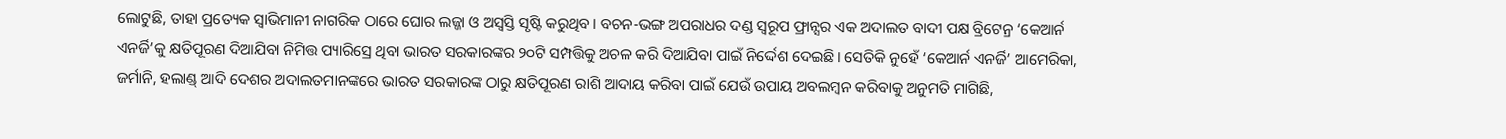ଲୋଟୁଛି, ତାହା ପ୍ରତ୍ୟେକ ସ୍ବାଭିମାନୀ ନାଗରିକ ଠାରେ ଘୋର ଲଜ୍ଜା ଓ ଅସ୍ବସ୍ତି ସୃଷ୍ଟି କରୁଥିବ। ବଚନ-ଭଙ୍ଗ ଅପରାଧର ଦଣ୍ଡ ସ୍ବରୂପ ଫ୍ରାନ୍ସର ଏକ ଅଦାଲତ ବାଦୀ ପକ୍ଷ ବ୍ରିଟେନ୍ର ‘କେଆର୍ନ ଏନର୍ଜି’କୁ କ୍ଷତିପୂରଣ ଦିଆଯିବା ନିମିତ୍ତ ପ୍ୟାରିସ୍ରେ ଥିବା ଭାରତ ସରକାରଙ୍କର ୨୦ଟି ସମ୍ପତ୍ତିକୁ ଅଚଳ କରି ଦିଆଯିବା ପାଇଁ ନିର୍ଦ୍ଦେଶ ଦେଇଛି। ସେତିକି ନୁହେଁ ‘କେଆର୍ନ ଏନର୍ଜି’ ଆମେରିକା, ଜର୍ମାନି, ହଲାଣ୍ଡ୍ ଆଦି ଦେଶର ଅଦାଲତମାନଙ୍କରେ ଭାରତ ସରକାରଙ୍କ ଠାରୁ କ୍ଷତିପୂରଣ ରାଶି ଆଦାୟ କରିବା ପାଇଁ ଯେଉଁ ଉପାୟ ଅବଲମ୍ବନ କରିବାକୁ ଅନୁମତି ମାଗିଛି,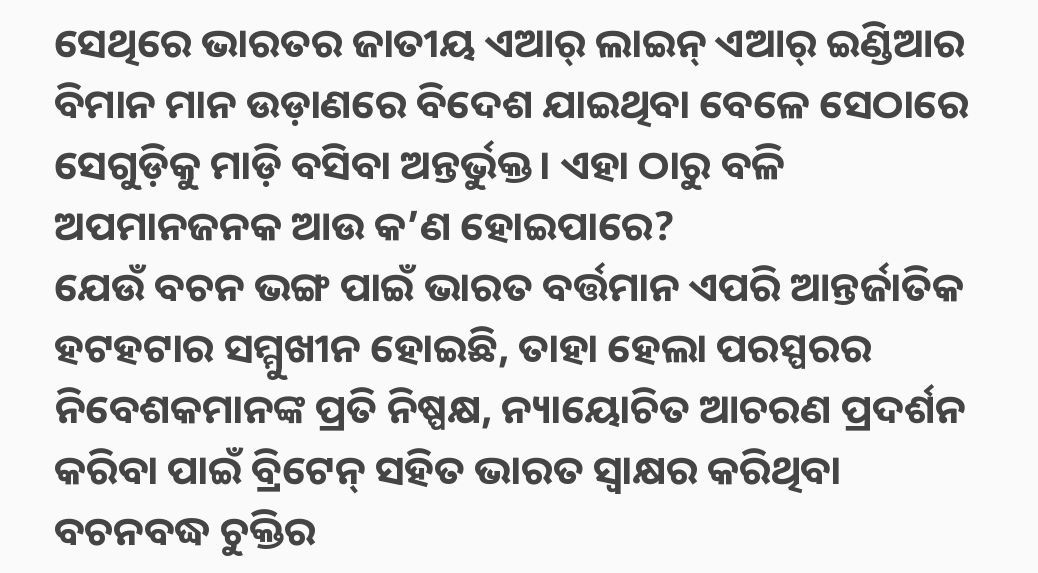ସେଥିରେ ଭାରତର ଜାତୀୟ ଏଆର୍ ଲାଇନ୍ ଏଆର୍ ଇଣ୍ଡିଆର ବିମାନ ମାନ ଉଡ଼ାଣରେ ବିଦେଶ ଯାଇଥିବା ବେଳେ ସେଠାରେ ସେଗୁଡ଼ିକୁ ମାଡ଼ି ବସିବା ଅନ୍ତର୍ଭୁକ୍ତ। ଏହା ଠାରୁ ବଳି ଅପମାନଜନକ ଆଉ କ’ଣ ହୋଇପାରେ?
ଯେଉଁ ବଚନ ଭଙ୍ଗ ପାଇଁ ଭାରତ ବର୍ତ୍ତମାନ ଏପରି ଆନ୍ତର୍ଜାତିକ ହଟହଟାର ସମ୍ମୁଖୀନ ହୋଇଛି, ତାହା ହେଲା ପରସ୍ପରର ନିବେଶକମାନଙ୍କ ପ୍ରତି ନିଷ୍ପକ୍ଷ, ନ୍ୟାୟୋଚିତ ଆଚରଣ ପ୍ରଦର୍ଶନ କରିବା ପାଇଁ ବ୍ରିଟେନ୍ ସହିତ ଭାରତ ସ୍ବାକ୍ଷର କରିଥିବା ବଚନବଦ୍ଧ ଚୁକ୍ତିର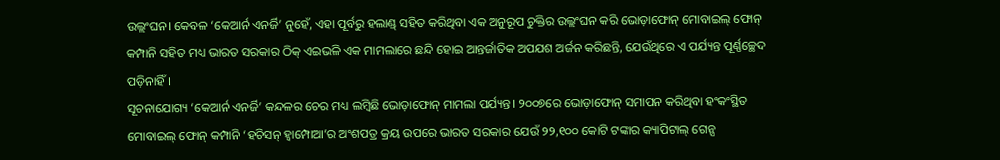ଉଲ୍ଲଂଘନ। କେବଳ ‘କେଆର୍ନ ଏନର୍ଜି’ ନୁହେଁ, ଏହା ପୂର୍ବରୁ ହଲାଣ୍ଡ୍ ସହିତ କରିଥିବା ଏକ ଅନୁରୂପ ଚୁକ୍ତିର ଉଲ୍ଲଂଘନ କରି ଭୋଡ଼ାଫୋନ୍ ମୋବାଇଲ୍ ଫୋନ୍ କମ୍ପାନି ସହିତ ମଧ୍ୟ ଭାରତ ସରକାର ଠିକ୍ ଏଇଭଳି ଏକ ମାମଲାରେ ଛନ୍ଦି ହୋଇ ଆନ୍ତର୍ଜାତିକ ଅପଯଶ ଅର୍ଜନ କରିଛନ୍ତି, ଯେଉଁଥିରେ ଏ ପର୍ଯ୍ୟନ୍ତ ପୂର୍ଣ୍ଣଚ୍ଛେଦ ପଡ଼ିନାହିଁ।
ସୂଚନାଯୋଗ୍ୟ ‘କେଆର୍ନ ଏନର୍ଜି’ କନ୍ଦଳର ଚେର ମଧ୍ୟ ଲମ୍ବିଛି ଭୋଡ଼ାଫୋନ୍ ମାମଲା ପର୍ଯ୍ୟନ୍ତ। ୨୦୦୭ରେ ଭୋଡ଼ାଫୋନ୍ ସମାପନ କରିଥିବା ହଂକଂସ୍ଥିତ ମୋବାଇଲ୍ ଫୋନ୍ କମ୍ପାନି ‘ହଚିସନ୍ ହ୍ବାମ୍ପୋଆ’ର ଅଂଶପତ୍ର କ୍ରୟ ଉପରେ ଭାରତ ସରକାର ଯେଉଁ ୨୨,୧୦୦ କୋଟି ଟଙ୍କାର କ୍ୟାପିଟାଲ୍ ଗେନ୍ସ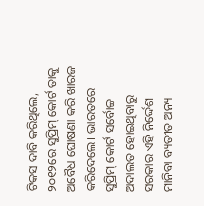ଟିକସ ଦାବି କରିଥିଲେ, ୨୦୧୨ରେ ସୁପ୍ରିମ୍ କୋର୍ଟ ତାକୁ ଅବୈଧ ଘୋଷଣା କରି ଖାରଜ କରିଦେଲେ। ଭାରତରେ ସୁପ୍ରିମ୍ କୋର୍ଟ ସର୍ବୋଚ୍ଚ ଅଦାଲତ ହୋଇଥିବାରୁ ସରକାର ଏହି ନିର୍ଦ୍ଦେଶ ମାନିବା ବ୍ୟତୀତ ଅନ୍ୟ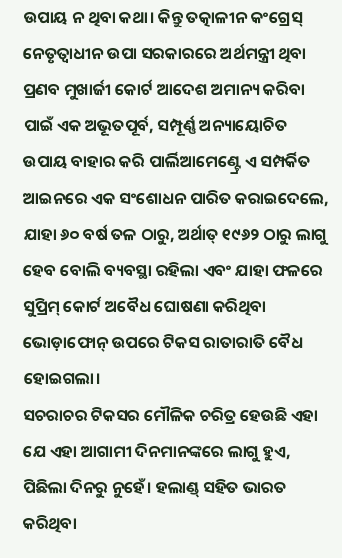ଉପାୟ ନ ଥିବା କଥା। କିନ୍ତୁ ତତ୍କାଳୀନ କଂଗ୍ରେସ୍ ନେତୃତ୍ବାଧୀନ ଉପା ସରକାରରେ ଅର୍ଥମନ୍ତ୍ରୀ ଥିବା ପ୍ରଣବ ମୁଖାର୍ଜୀ କୋର୍ଟ ଆଦେଶ ଅମାନ୍ୟ କରିବା ପାଇଁ ଏକ ଅଭୂତପୂର୍ବ, ସମ୍ପୂର୍ଣ୍ଣ ଅନ୍ୟାୟୋଚିତ ଉପାୟ ବାହାର କରି ପାର୍ଲିଆମେଣ୍ଟ୍ରେ ଏ ସମ୍ପର୍କିତ ଆଇନରେ ଏକ ସଂଶୋଧନ ପାରିତ କରାଇଦେଲେ, ଯାହା ୬୦ ବର୍ଷ ତଳ ଠାରୁ, ଅର୍ଥାତ୍ ୧୯୬୨ ଠାରୁ ଲାଗୁ ହେବ ବୋଲି ବ୍ୟବସ୍ଥା ରହିଲା ଏବଂ ଯାହା ଫଳରେ ସୁପ୍ରିମ୍ କୋର୍ଟ ଅବୈଧ ଘୋଷଣା କରିଥିବା ଭୋଡ଼ାଫୋନ୍ ଉପରେ ଟିକସ ରାତାରାତି ବୈଧ ହୋଇଗଲା।
ସଚରାଚର ଟିକସର ମୌଳିକ ଚରିତ୍ର ହେଉଛି ଏହା ଯେ ଏହା ଆଗାମୀ ଦିନମାନଙ୍କରେ ଲାଗୁ ହୁଏ, ପିଛିଲା ଦିନରୁ ନୁହେଁ। ହଲାଣ୍ଡ୍ ସହିତ ଭାରତ କରିଥିବା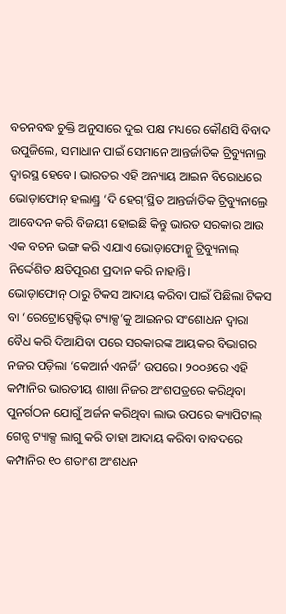ବଚନବଦ୍ଧ ଚୁକ୍ତି ଅନୁସାରେ ଦୁଇ ପକ୍ଷ ମଧ୍ୟରେ କୌଣସି ବିବାଦ ଉପୁଜିଲେ, ସମାଧାନ ପାଇଁ ସେମାନେ ଆନ୍ତର୍ଜାତିକ ଟ୍ରିବ୍ୟୁନାଲ୍ର ଦ୍ବାରସ୍ଥ ହେବେ। ଭାରତର ଏହି ଅନ୍ୟାୟ ଆଇନ ବିରୋଧରେ ଭୋଡ଼ାଫୋନ୍ ହଲାଣ୍ଡ୍ର ‘ଦି ହେଗ୍’ସ୍ଥିତ ଆନ୍ତର୍ଜାତିକ ଟ୍ରିବ୍ୟୁନାଲ୍ରେ ଆବେଦନ କରି ବିଜୟୀ ହୋଇଛି କିନ୍ତୁ ଭାରତ ସରକାର ଆଉ ଏକ ବଚନ ଭଙ୍ଗ କରି ଏଯାଏ ଭୋଡ଼ାଫୋନ୍କୁ ଟ୍ରିବ୍ୟୁନାଲ୍ ନିର୍ଦ୍ଦେଶିତ କ୍ଷତିପୂରଣ ପ୍ରଦାନ କରି ନାହାନ୍ତି।
ଭୋଡ଼ାଫୋନ୍ ଠାରୁ ଟିକସ ଆଦାୟ କରିବା ପାଇଁ ପିଛିଲା ଟିକସ ବା ‘ରେଟ୍ରୋସ୍ପେକ୍ଟିଭ୍ ଟ୍ୟାକ୍ସ’କୁ ଆଇନର ସଂଶୋଧନ ଦ୍ବାରା ବୈଧ କରି ଦିଆଯିବା ପରେ ସରକାରଙ୍କ ଆୟକର ବିଭାଗର ନଜର ପଡ଼ିଲା ‘କେଆର୍ନ ଏନର୍ଜି’ ଉପରେ। ୨୦୦୬ରେ ଏହି କମ୍ପାନିର ଭାରତୀୟ ଶାଖା ନିଜର ଅଂଶପତ୍ରରେ କରିଥିବା ପୁନର୍ଗଠନ ଯୋଗୁଁ ଅର୍ଜନ କରିଥିବା ଲାଭ ଉପରେ କ୍ୟାପିଟାଲ୍ ଗେନ୍ସ ଟ୍ୟାକ୍ସ ଲାଗୁ କରି ତାହା ଆଦାୟ କରିବା ବାବଦରେ କମ୍ପାନିର ୧୦ ଶତାଂଶ ଅଂଶଧନ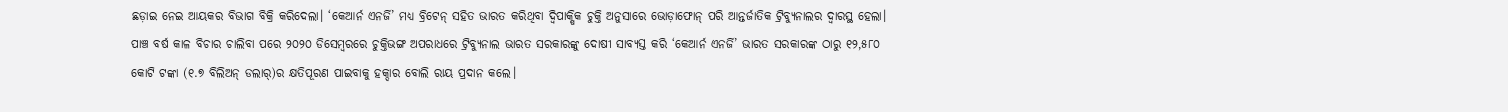ଛଡ଼ାଇ ନେଇ ଆୟକର ବିଭାଗ ବିକ୍ରି କରିଦେଲା। ‘କେଆର୍ନ ଏନର୍ଜି’ ମଧ୍ୟ ବ୍ରିଟେନ୍ ସହିତ ଭାରତ କରିଥିବା ଦ୍ବିପାକ୍ଷିକ ଚୁକ୍ତି ଅନୁସାରେ ଭୋଡ଼ାଫୋନ୍ ପରି ଆନ୍ତର୍ଜାତିକ ଟ୍ରିବ୍ୟୁନାଲର ଦ୍ବାରସ୍ଥ ହେଲା। ପାଞ୍ଚ ବର୍ଷ କାଳ ବିଚାର ଚାଲିବା ପରେ ୨୦୨୦ ଡିସେମ୍ବରରେ ଚୁକ୍ତିଭଙ୍ଗ ଅପରାଧରେ ଟ୍ରିବ୍ୟୁନାଲ ଭାରତ ସରକାରଙ୍କୁ ଦୋଷୀ ସାବ୍ୟସ୍ତ କରି ‘କେଆର୍ନ ଏନର୍ଜି’ ଭାରତ ସରକାରଙ୍କ ଠାରୁ ୧୨,୫୮୦ କୋଟି ଟଙ୍କା (୧.୭ ବିଲିଅନ୍ ଡଲାର୍)ର କ୍ଷତିପୂରଣ ପାଇବାକୁ ହକ୍ଦାର ବୋଲି ରାୟ ପ୍ରଦାନ କଲେ।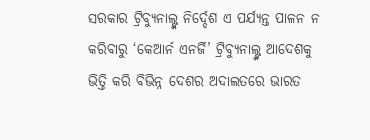ସରକାର ଟ୍ରିବ୍ୟୁନାଲ୍ଙ୍କ ନିର୍ଦ୍ଦେଶ ଏ ପର୍ଯ୍ୟନ୍ତ ପାଳନ ନ କରିବାରୁ ‘କେଆର୍ନ ଏନର୍ଜି’ ଟ୍ରିବ୍ୟୁନାଲ୍ଙ୍କ ଆଦେଶକୁ ଭିତ୍ତି କରି ବିଭିନ୍ନ ଦେଶର ଅଦାଲତରେ ଭାରତ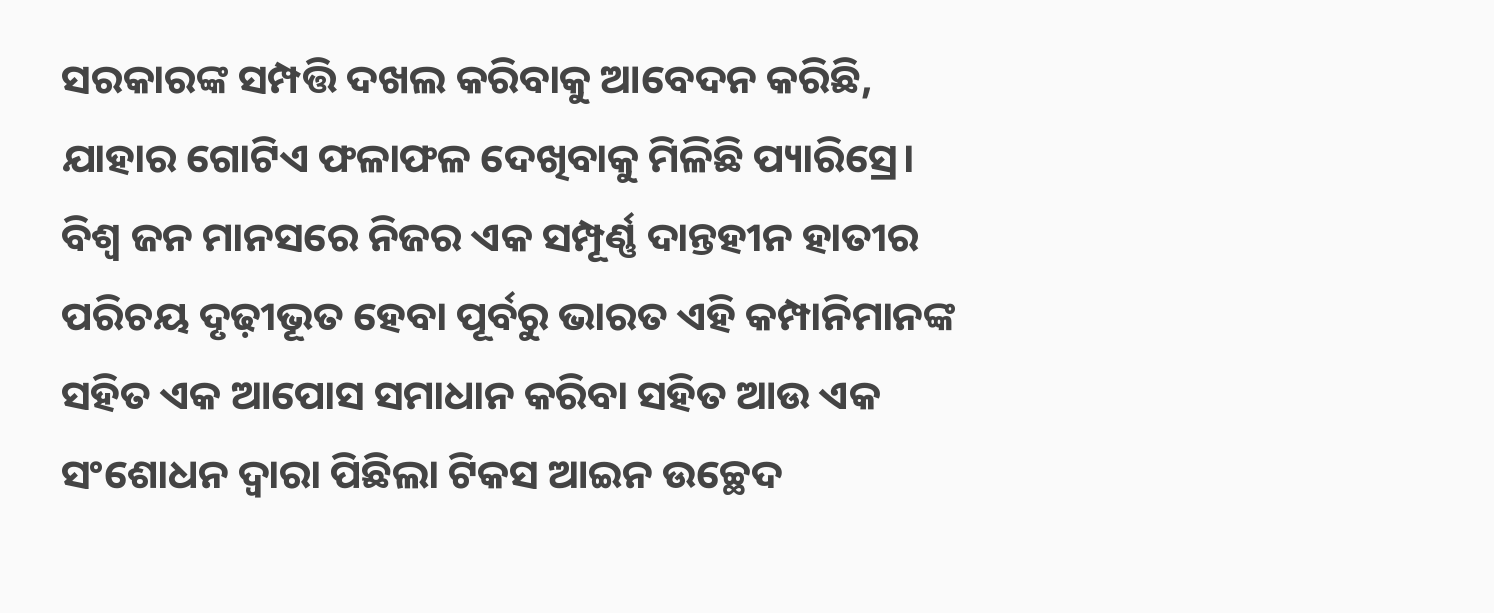ସରକାରଙ୍କ ସମ୍ପତ୍ତି ଦଖଲ କରିବାକୁ ଆବେଦନ କରିଛି, ଯାହାର ଗୋଟିଏ ଫଳାଫଳ ଦେଖିବାକୁ ମିଳିଛି ପ୍ୟାରିସ୍ରେ। ବିଶ୍ବ ଜନ ମାନସରେ ନିଜର ଏକ ସମ୍ପୂର୍ଣ୍ଣ ଦାନ୍ତହୀନ ହାତୀର ପରିଚୟ ଦୃଢ଼ୀଭୂତ ହେବା ପୂର୍ବରୁ ଭାରତ ଏହି କମ୍ପାନିମାନଙ୍କ ସହିତ ଏକ ଆପୋସ ସମାଧାନ କରିବା ସହିତ ଆଉ ଏକ ସଂଶୋଧନ ଦ୍ବାରା ପିଛିଲା ଟିକସ ଆଇନ ଉଚ୍ଛେଦ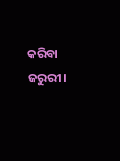କରିବା ଜରୁରୀ।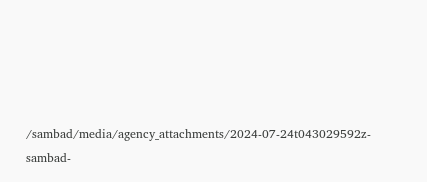/sambad/media/agency_attachments/2024-07-24t043029592z-sambad-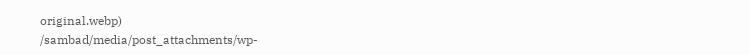original.webp)
/sambad/media/post_attachments/wp-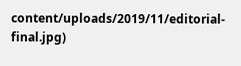content/uploads/2019/11/editorial-final.jpg)